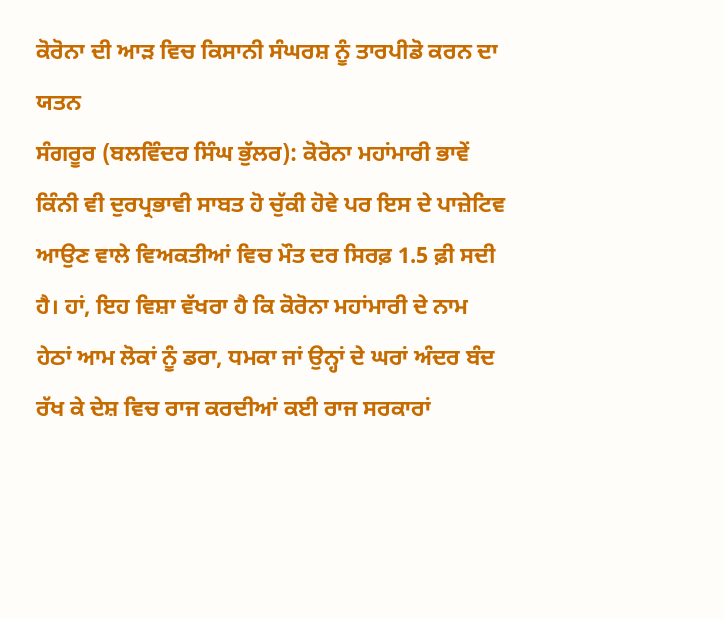ਕੋਰੋਨਾ ਦੀ ਆੜ ਵਿਚ ਕਿਸਾਨੀ ਸੰਘਰਸ਼ ਨੂੰ ਤਾਰਪੀਡੋ ਕਰਨ ਦਾ ਯਤਨ
ਸੰਗਰੂਰ (ਬਲਵਿੰਦਰ ਸਿੰਘ ਭੁੱਲਰ): ਕੋਰੋਨਾ ਮਹਾਂਮਾਰੀ ਭਾਵੇਂ ਕਿੰਨੀ ਵੀ ਦੁਰਪ੍ਰਭਾਵੀ ਸਾਬਤ ਹੋ ਚੁੱਕੀ ਹੋਵੇ ਪਰ ਇਸ ਦੇ ਪਾਜ਼ੇਟਿਵ ਆਉਣ ਵਾਲੇ ਵਿਅਕਤੀਆਂ ਵਿਚ ਮੌਤ ਦਰ ਸਿਰਫ਼ 1.5 ਫ਼ੀ ਸਦੀ ਹੈ। ਹਾਂ, ਇਹ ਵਿਸ਼ਾ ਵੱਖਰਾ ਹੈ ਕਿ ਕੋਰੋਨਾ ਮਹਾਂਮਾਰੀ ਦੇ ਨਾਮ ਹੇਠਾਂ ਆਮ ਲੋਕਾਂ ਨੂੰ ਡਰਾ, ਧਮਕਾ ਜਾਂ ਉਨ੍ਹਾਂ ਦੇ ਘਰਾਂ ਅੰਦਰ ਬੰਦ ਰੱਖ ਕੇ ਦੇਸ਼ ਵਿਚ ਰਾਜ ਕਰਦੀਆਂ ਕਈ ਰਾਜ ਸਰਕਾਰਾਂ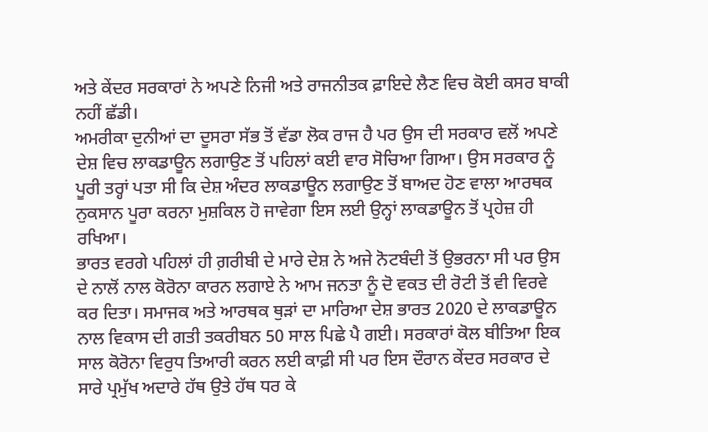ਅਤੇ ਕੇਂਦਰ ਸਰਕਾਰਾਂ ਨੇ ਅਪਣੇ ਨਿਜੀ ਅਤੇ ਰਾਜਨੀਤਕ ਫ਼ਾਇਦੇ ਲੈਣ ਵਿਚ ਕੋਈ ਕਸਰ ਬਾਕੀ ਨਹੀਂ ਛੱਡੀ।
ਅਮਰੀਕਾ ਦੁਨੀਆਂ ਦਾ ਦੂਸਰਾ ਸੱਭ ਤੋਂ ਵੱਡਾ ਲੋਕ ਰਾਜ ਹੈ ਪਰ ਉਸ ਦੀ ਸਰਕਾਰ ਵਲੋਂ ਅਪਣੇ ਦੇਸ਼ ਵਿਚ ਲਾਕਡਾਊਨ ਲਗਾਉਣ ਤੋਂ ਪਹਿਲਾਂ ਕਈ ਵਾਰ ਸੋਚਿਆ ਗਿਆ। ਉਸ ਸਰਕਾਰ ਨੂੰ ਪੂਰੀ ਤਰ੍ਹਾਂ ਪਤਾ ਸੀ ਕਿ ਦੇਸ਼ ਅੰਦਰ ਲਾਕਡਾਊਨ ਲਗਾਉਣ ਤੋਂ ਬਾਅਦ ਹੋਣ ਵਾਲਾ ਆਰਥਕ ਨੁਕਸਾਨ ਪੂਰਾ ਕਰਨਾ ਮੁਸ਼ਕਿਲ ਹੋ ਜਾਵੇਗਾ ਇਸ ਲਈ ਉਨ੍ਹਾਂ ਲਾਕਡਾਊਨ ਤੋਂ ਪ੍ਰਹੇਜ਼ ਹੀ ਰਖਿਆ।
ਭਾਰਤ ਵਰਗੇ ਪਹਿਲਾਂ ਹੀ ਗ਼ਰੀਬੀ ਦੇ ਮਾਰੇ ਦੇਸ਼ ਨੇ ਅਜੇ ਨੋਟਬੰਦੀ ਤੋਂ ਉਭਰਨਾ ਸੀ ਪਰ ਉਸ ਦੇ ਨਾਲੋਂ ਨਾਲ ਕੋਰੋਨਾ ਕਾਰਨ ਲਗਾਏ ਨੇ ਆਮ ਜਨਤਾ ਨੂੰ ਦੋ ਵਕਤ ਦੀ ਰੋਟੀ ਤੋਂ ਵੀ ਵਿਰਵੇ ਕਰ ਦਿਤਾ। ਸਮਾਜਕ ਅਤੇ ਆਰਥਕ ਥੁੜਾਂ ਦਾ ਮਾਰਿਆ ਦੇਸ਼ ਭਾਰਤ 2020 ਦੇ ਲਾਕਡਾਊਨ ਨਾਲ ਵਿਕਾਸ ਦੀ ਗਤੀ ਤਕਰੀਬਨ 50 ਸਾਲ ਪਿਛੇ ਪੈ ਗਈ। ਸਰਕਾਰਾਂ ਕੋਲ ਬੀਤਿਆ ਇਕ ਸਾਲ ਕੋਰੋਨਾ ਵਿਰੁਧ ਤਿਆਰੀ ਕਰਨ ਲਈ ਕਾਫ਼ੀ ਸੀ ਪਰ ਇਸ ਦੌਰਾਨ ਕੇਂਦਰ ਸਰਕਾਰ ਦੇ ਸਾਰੇ ਪ੍ਰਮੁੱਖ ਅਦਾਰੇ ਹੱਥ ਉਤੇ ਹੱਥ ਧਰ ਕੇ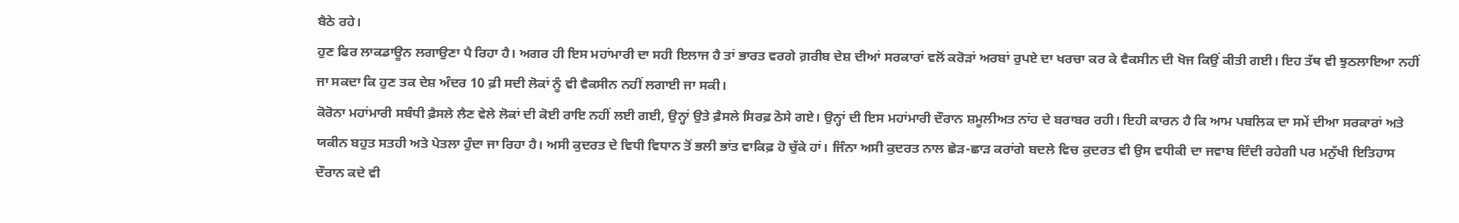ਬੈਠੇ ਰਹੇ।
ਹੁਣ ਫਿਰ ਲਾਕਡਾਊਨ ਲਗਾਉਣਾ ਪੈ ਰਿਹਾ ਹੈ। ਅਗਰ ਹੀ ਇਸ ਮਹਾਂਮਾਰੀ ਦਾ ਸਹੀ ਇਲਾਜ ਹੈ ਤਾਂ ਭਾਰਤ ਵਰਗੇ ਗ਼ਰੀਬ ਦੇਸ਼ ਦੀਆਂ ਸਰਕਾਰਾਂ ਵਲੋਂ ਕਰੋੜਾਂ ਅਰਬਾਂ ਰੁਪਏ ਦਾ ਖਰਚਾ ਕਰ ਕੇ ਵੈਕਸੀਨ ਦੀ ਖੋਜ ਕਿਉਂ ਕੀਤੀ ਗਈ। ਇਹ ਤੱਥ ਵੀ ਝੁਠਲਾਇਆ ਨਹੀਂ ਜਾ ਸਕਦਾ ਕਿ ਹੁਣ ਤਕ ਦੇਸ਼ ਅੰਦਰ 10 ਫ਼ੀ ਸਦੀ ਲੋਕਾਂ ਨੂੰ ਵੀ ਵੈਕਸੀਨ ਨਹੀਂ ਲਗਾਈ ਜਾ ਸਕੀ।
ਕੋਰੋਨਾ ਮਹਾਂਮਾਰੀ ਸਬੰਧੀ ਫ਼ੈਸਲੇ ਲੈਣ ਵੇਲੇ ਲੋਕਾਂ ਦੀ ਕੋਈ ਰਾਇ ਨਹੀਂ ਲਈ ਗਈ, ਉਨ੍ਹਾਂ ਉਤੇ ਫ਼ੈਸਲੇ ਸਿਰਫ਼ ਠੋਸੇ ਗਏ। ਉਨ੍ਹਾਂ ਦੀ ਇਸ ਮਹਾਂਮਾਰੀ ਦੌਰਾਨ ਸ਼ਮੂਲੀਅਤ ਨਾਂਹ ਦੇ ਬਰਾਬਰ ਰਹੀ। ਇਹੀ ਕਾਰਨ ਹੈ ਕਿ ਆਮ ਪਬਲਿਕ ਦਾ ਸਮੇਂ ਦੀਆ ਸਰਕਾਰਾਂ ਅਤੇ ਯਕੀਨ ਬਹੁਤ ਸਤਹੀ ਅਤੇ ਪੇਤਲਾ ਹੁੰਦਾ ਜਾ ਰਿਹਾ ਹੈ। ਅਸੀ ਕੁਦਰਤ ਦੇ ਵਿਧੀ ਵਿਧਾਨ ਤੋਂ ਭਲੀ ਭਾਂਤ ਵਾਕਿਫ਼ ਹੋ ਚੁੱਕੇ ਹਾਂ। ਜਿੰਨਾ ਅਸੀ ਕੁਦਰਤ ਨਾਲ ਛੇੜ-ਛਾੜ ਕਰਾਂਗੇ ਬਦਲੇ ਵਿਚ ਕੁਦਰਤ ਵੀ ਉਸ ਵਧੀਕੀ ਦਾ ਜਵਾਬ ਦਿੰਦੀ ਰਹੇਗੀ ਪਰ ਮਨੁੱਖੀ ਇਤਿਹਾਸ ਦੌਰਾਨ ਕਦੇ ਵੀ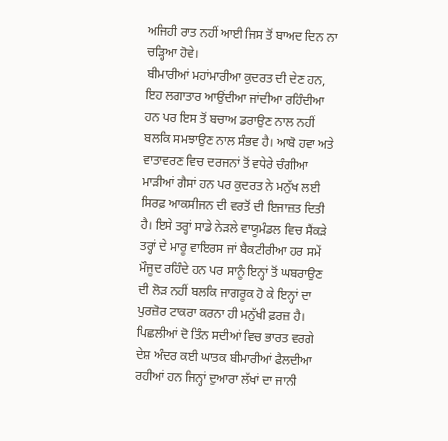ਅਜਿਹੀ ਰਾਤ ਨਹੀਂ ਆਈ ਜਿਸ ਤੋਂ ਬਾਅਦ ਦਿਨ ਨਾ ਚੜ੍ਹਿਆ ਹੋਵੇ।
ਬੀਮਾਰੀਆਂ ਮਹਾਂਮਾਰੀਆ ਕੁਦਰਤ ਦੀ ਦੇਣ ਹਨ, ਇਹ ਲਗਾਤਾਰ ਆਉਂਦੀਆ ਜਾਂਦੀਆ ਰਹਿੰਦੀਆ ਹਨ ਪਰ ਇਸ ਤੋਂ ਬਚਾਅ ਡਰਾਉਣ ਨਾਲ ਨਹੀਂ ਬਲਕਿ ਸਮਝਾਉਣ ਨਾਲ ਸੰਭਵ ਹੈ। ਆਬੋ ਹਵਾ ਅਤੇ ਵਾਤਾਵਰਣ ਵਿਚ ਦਰਜਨਾਂ ਤੋਂ ਵਧੇਰੇ ਚੰਗੀਆ ਮਾੜੀਆਂ ਗੈਸਾਂ ਹਨ ਪਰ ਕੁਦਰਤ ਨੇ ਮਨੁੱਖ ਲਈ ਸਿਰਫ਼ ਆਕਸੀਜਨ ਦੀ ਵਰਤੋਂ ਦੀ ਇਜਾਜ਼ਤ ਦਿਤੀ ਹੈ। ਇਸੇ ਤਰ੍ਹਾਂ ਸਾਡੇ ਨੇੜਲੇ ਵਾਯੂਮੰਡਲ ਵਿਚ ਸੈਂਕੜੇ ਤਰ੍ਹਾਂ ਦੇ ਮਾਰੂ ਵਾਇਰਸ ਜਾਂ ਬੈਕਟੀਰੀਆ ਹਰ ਸਮੇਂ ਮੌਜੂਦ ਰਹਿੰਦੇ ਹਨ ਪਰ ਸਾਨੂੰ ਇਨ੍ਹਾਂ ਤੋਂ ਘਬਰਾਉਣ ਦੀ ਲੋੜ ਨਹੀਂ ਬਲਕਿ ਜਾਗਰੂਕ ਹੋ ਕੇ ਇਨ੍ਹਾਂ ਦਾ ਪੁਰਜ਼ੋਰ ਟਾਕਰਾ ਕਰਨਾ ਹੀ ਮਨੁੱਖੀ ਫ਼ਰਜ਼ ਹੈ।
ਪਿਛਲੀਆਂ ਦੋ ਤਿੰਨ ਸਦੀਆਂ ਵਿਚ ਭਾਰਤ ਵਰਗੇ ਦੇਸ਼ ਅੰਦਰ ਕਈ ਘਾਤਕ ਬੀਮਾਰੀਆਂ ਫੈਲਦੀਆ ਰਹੀਆਂ ਹਨ ਜਿਨ੍ਹਾਂ ਦੁਆਰਾ ਲੱਖਾਂ ਦਾ ਜਾਨੀ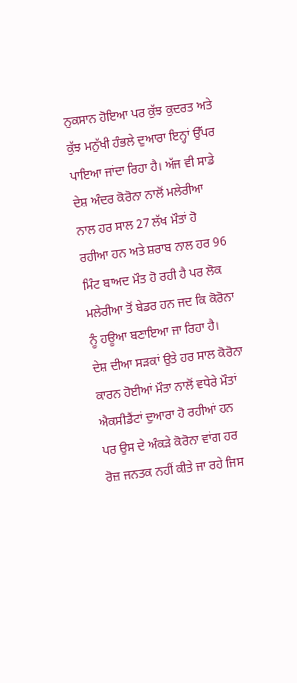ਨੁਕਸਾਨ ਹੋਇਆ ਪਰ ਕੁੱਝ ਕੁਦਰਤ ਅਤੇ ਕੁੱਝ ਮਨੁੱਖੀ ਹੰਭਲੇ ਦੁਆਰਾ ਇਨ੍ਹਾਂ ਉੱਪਰ ਪਾਇਆ ਜਾਂਦਾ ਰਿਹਾ ਹੈ। ਅੱਜ ਵੀ ਸਾਡੇ ਦੇਸ਼ ਅੰਦਰ ਕੋਰੋਨਾ ਨਾਲੋਂ ਮਲੇਰੀਆ ਨਾਲ ਹਰ ਸਾਲ 27 ਲੱਖ ਮੌਤਾਂ ਹੋ ਰਹੀਆ ਹਨ ਅਤੇ ਸ਼ਰਾਬ ਨਾਲ ਹਰ 96 ਮਿੰਟ ਬਾਅਦ ਮੌਤ ਹੋ ਰਹੀ ਹੈ ਪਰ ਲੋਕ ਮਲੇਰੀਆ ਤੋਂ ਬੇਡਰ ਹਨ ਜਦ ਕਿ ਕੋਰੋਨਾ ਨੂੰ ਹਊਆ ਬਣਾਇਆ ਜਾ ਰਿਹਾ ਹੈ।
ਦੇਸ਼ ਦੀਆ ਸੜਕਾਂ ਉਤੇ ਹਰ ਸਾਲ ਕੋਰੋਨਾ ਕਾਰਨ ਹੋਈਆਂ ਮੌਤਾ ਨਾਲੋਂ ਵਧੇਰੇ ਮੌਤਾਂ ਐਕਸੀਡੈਂਟਾਂ ਦੁਆਰਾ ਹੋ ਰਹੀਆਂ ਹਨ ਪਰ ਉਸ ਦੇ ਅੰਕੜੇ ਕੋਰੋਨਾ ਵਾਂਗ ਹਰ ਰੋਜ਼ ਜਨਤਕ ਨਹੀਂ ਕੀਤੇ ਜਾ ਰਹੇ ਜਿਸ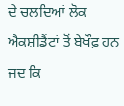ਦੇ ਚਲਦਿਆਂ ਲੋਕ ਐਕਸ਼ੀਡੈਂਟਾਂ ਤੋਂ ਬੇਖੌਫ਼ ਹਨ ਜਦ ਕਿ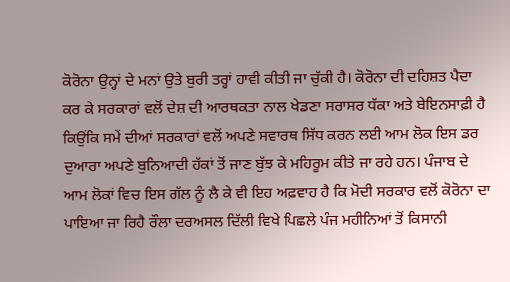ਕੋਰੋਨਾ ਉਨ੍ਹਾਂ ਦੇ ਮਨਾਂ ਉਤੇ ਬੁਰੀ ਤਰ੍ਹਾਂ ਹਾਵੀ ਕੀਤੀ ਜਾ ਚੁੱਕੀ ਹੈ। ਕੋਰੋਨਾ ਦੀ ਦਹਿਸ਼ਤ ਪੈਦਾ ਕਰ ਕੇ ਸਰਕਾਰਾਂ ਵਲੋਂ ਦੇਸ਼ ਦੀ ਆਰਥਕਤਾ ਨਾਲ ਖੇਡਣਾ ਸਰਾਸਰ ਧੱਕਾ ਅਤੇ ਬੇਇਨਸਾਫ਼ੀ ਹੈ ਕਿਉਂਕਿ ਸਮੇਂ ਦੀਆਂ ਸਰਕਾਰਾਂ ਵਲੋਂ ਅਪਣੇ ਸਵਾਰਥ ਸਿੱਧ ਕਰਨ ਲਈ ਆਮ ਲੋਕ ਇਸ ਡਰ ਦੁਆਰਾ ਅਪਣੇ ਬੁਨਿਆਦੀ ਹੱਕਾਂ ਤੋਂ ਜਾਣ ਬੁੱਝ ਕੇ ਮਹਿਰੂਮ ਕੀਤੇ ਜਾ ਰਹੇ ਹਨ। ਪੰਜਾਬ ਦੇ ਆਮ ਲੋਕਾਂ ਵਿਚ ਇਸ ਗੱਲ ਨੂੰ ਲੈ ਕੇ ਵੀ ਇਹ ਅਫ਼ਵਾਹ ਹੈ ਕਿ ਮੋਦੀ ਸਰਕਾਰ ਵਲੋਂ ਕੋਰੋਨਾ ਦਾ ਪਾਇਆ ਜਾ ਰਿਹੈ ਰੌਲਾ ਦਰਅਸਲ ਦਿੱਲੀ ਵਿਖੇ ਪਿਛਲੇ ਪੰਜ ਮਹੀਨਿਆਂ ਤੋਂ ਕਿਸਾਨੀ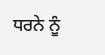ਧਰਨੇ ਨੂੰ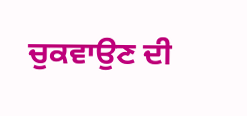ਚੁਕਵਾਉਣ ਦੀ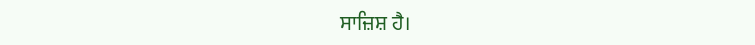ਸਾਜ਼ਿਸ਼ ਹੈ।